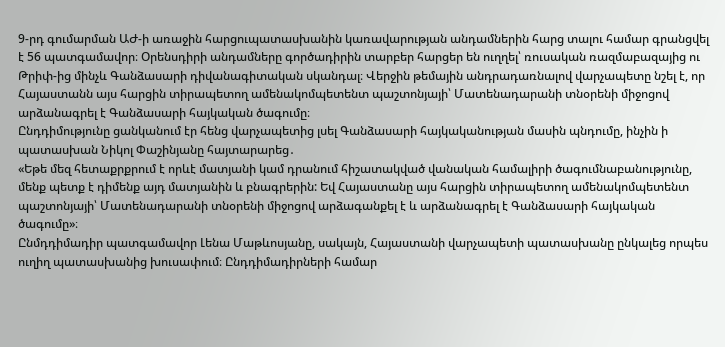9-րդ գումարման ԱԺ-ի առաջին հարցուպատասխանին կառավարության անդամներին հարց տալու համար գրանցվել է 56 պատգամավոր։ Օրենսդիրի անդամները գործադիրին տարբեր հարցեր են ուղղել՝ ռուսական ռազմաբազայից ու Թրիփ-ից մինչև Գանձասարի դիվանագիտական սկանդալ։ Վերջին թեմային անդրադառնալով վարչապետը նշել է, որ Հայաստանն այս հարցին տիրապետող ամենակոմպետենտ պաշտոնյայի՝ Մատենադարանի տնօրենի միջոցով արձանագրել է Գանձասարի հայկական ծագումը։
Ընդդիմությունը ցանկանում էր հենց վարչապետից լսել Գանձասարի հայկականության մասին պնդումը, ինչին ի պատասխան Նիկոլ Փաշինյանը հայտարարեց․
«Եթե մեզ հետաքրքրում է որևէ մատյանի կամ դրանում հիշատակված վանական համալիրի ծագումնաբանությունը, մենք պետք է դիմենք այդ մատյանին և բնագրերին: Եվ Հայաստանը այս հարցին տիրապետող ամենակոմպետենտ պաշտոնյայի՝ Մատենադարանի տնօրենի միջոցով արձագանքել է և արձանագրել է Գանձասարի հայկական ծագումը»։
Ընմդդիմադիր պատգամավոր Լենա Մաթևոսյանը, սակայն, Հայաստանի վարչապետի պատասխանը ընկալեց որպես ուղիղ պատասխանից խուսափում։ Ընդդիմադիրների համար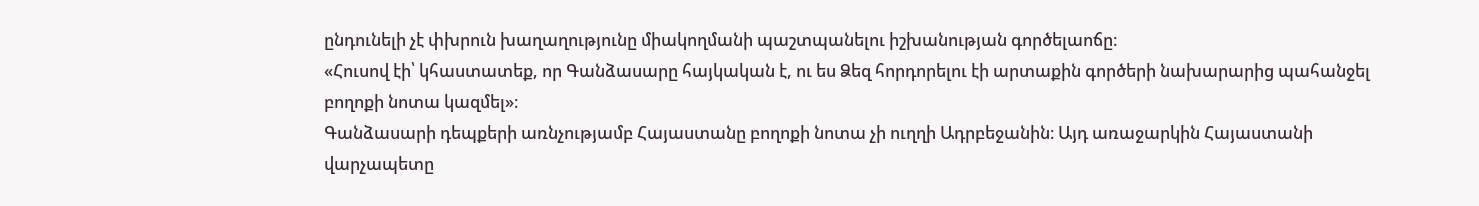ընդունելի չէ փխրուն խաղաղությունը միակողմանի պաշտպանելու իշխանության գործելաոճը։
«Հուսով էի՝ կհաստատեք, որ Գանձասարը հայկական է, ու ես Ձեզ հորդորելու էի արտաքին գործերի նախարարից պահանջել բողոքի նոտա կազմել»։
Գանձասարի դեպքերի առնչությամբ Հայաստանը բողոքի նոտա չի ուղղի Ադրբեջանին։ Այդ առաջարկին Հայաստանի վարչապետը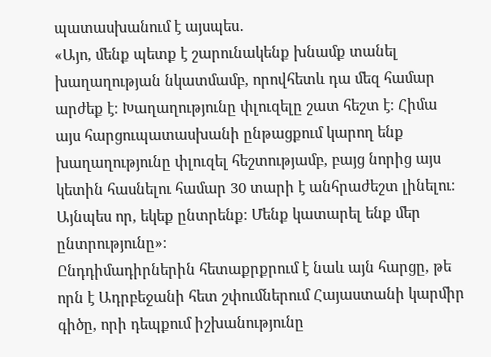պատասխանում է այսպես․
«Այո, մենք պետք է շարունակենք խնամք տանել խաղաղության նկատմամբ, որովհետև դա մեզ համար արժեք է։ Խաղաղությունը փլուզելը շատ հեշտ է։ Հիմա այս հարցուպատասխանի ընթացքում կարող ենք խաղաղությունը փլուզել հեշտությամբ, բայց նորից այս կետին հասնելու համար 30 տարի է անհրաժեշտ լինելու։ Այնպես որ, եկեք ընտրենք։ Մենք կատարել ենք մեր ընտրությունը»։
Ընդդիմադիրներին հետաքրքրում է նաև այն հարցը, թե որն է Ադրբեջանի հետ շփումներում Հայաստանի կարմիր գիծը, որի դեպքում իշխանությունը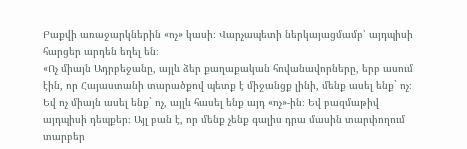Բաքվի առաջարկներին «ոչ» կասի։ Վարչապետի ներկայացմամբ՝ այդպիսի հարցեր արդեն եղել են։
«Ոչ միայն Ադրբեջանը, այլև ձեր քաղաքական հովանավորները, երբ ասում էին, որ Հայաստանի տարածքով պետք է միջանցք լինի, մենք ասել ենք` ոչ։ Եվ ոչ միայն ասել ենք` ոչ, այլև հասել ենք այդ «ոչ»-ին։ Եվ բազմաթիվ այդպիսի դեպքեր։ Այլ բան է, որ մենք չենք գալիս դրա մասին տարփողում տարբեր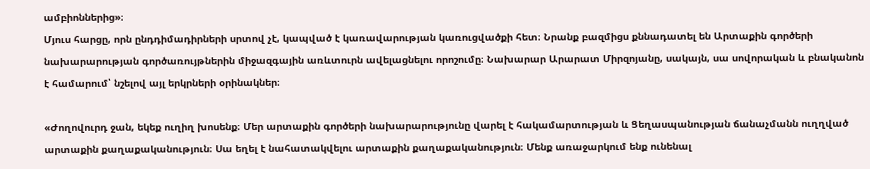ամբիոններից»։
Մյուս հարցը, որն ընդդիմադիրների սրտով չէ, կապված է կառավարության կառուցվածքի հետ։ Նրանք բազմիցս քննադատել են Արտաքին գործերի նախարարության գործառույթներին միջազգային առևտուրն ավելացնելու որոշումը։ Նախարար Արարատ Միրզոյանը, սակայն, սա սովորական և բնականոն է համարում՝ նշելով այլ երկրների օրինակներ։

«Ժողովուրդ ջան, եկեք ուղիղ խոսենք։ Մեր արտաքին գործերի նախարարությունը վարել է հակամարտության և Ցեղասպանության ճանաչմանն ուղղված արտաքին քաղաքականություն։ Սա եղել է նահատակվելու արտաքին քաղաքականություն։ Մենք առաջարկում ենք ունենալ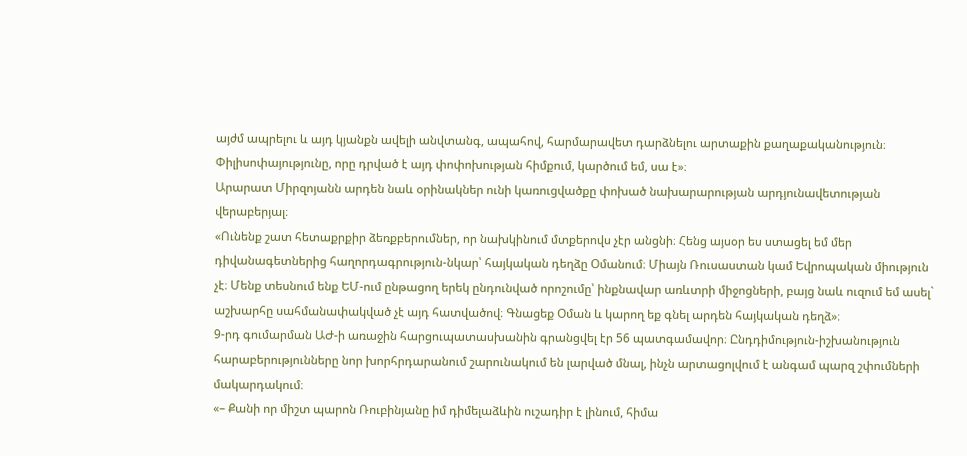այժմ ապրելու և այդ կյանքն ավելի անվտանգ, ապահով, հարմարավետ դարձնելու արտաքին քաղաքականություն։ Փիլիսոփայությունը, որը դրված է այդ փոփոխության հիմքում, կարծում եմ, սա է»։
Արարատ Միրզոյանն արդեն նաև օրինակներ ունի կառուցվածքը փոխած նախարարության արդյունավետության վերաբերյալ։
«Ունենք շատ հետաքրքիր ձեռքբերումներ, որ նախկինում մտքերովս չէր անցնի։ Հենց այսօր ես ստացել եմ մեր դիվանագետներից հաղորդագրություն-նկար՝ հայկական դեղձը Օմանում։ Միայն Ռուսաստան կամ Եվրոպական միություն չէ։ Մենք տեսնում ենք ԵՄ-ում ընթացող երեկ ընդունված որոշումը՝ ինքնավար առևտրի միջոցների, բայց նաև ուզում եմ ասել` աշխարհը սահմանափակված չէ այդ հատվածով։ Գնացեք Օման և կարող եք գնել արդեն հայկական դեղձ»։
9-րդ գումարման ԱԺ-ի առաջին հարցուպատասխանին գրանցվել էր 56 պատգամավոր։ Ընդդիմություն-իշխանություն հարաբերությունները նոր խորհրդարանում շարունակում են լարված մնալ, ինչն արտացոլվում է անգամ պարզ շփումների մակարդակում։
«– Քանի որ միշտ պարոն Ռուբինյանը իմ դիմելաձևին ուշադիր է լինում, հիմա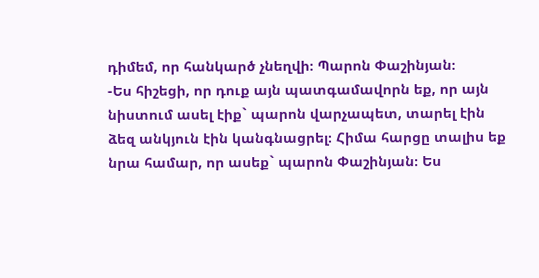դիմեմ, որ հանկարծ չնեղվի։ Պարոն Փաշինյան։
-Ես հիշեցի, որ դուք այն պատգամավորն եք, որ այն նիստում ասել էիք` պարոն վարչապետ, տարել էին ձեզ անկյուն էին կանգնացրել։ Հիմա հարցը տալիս եք նրա համար, որ ասեք` պարոն Փաշինյան։ Ես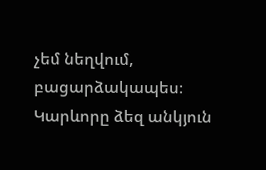չեմ նեղվում, բացարձակապես։ Կարևորը ձեզ անկյուն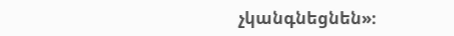չկանգնեցնեն»։